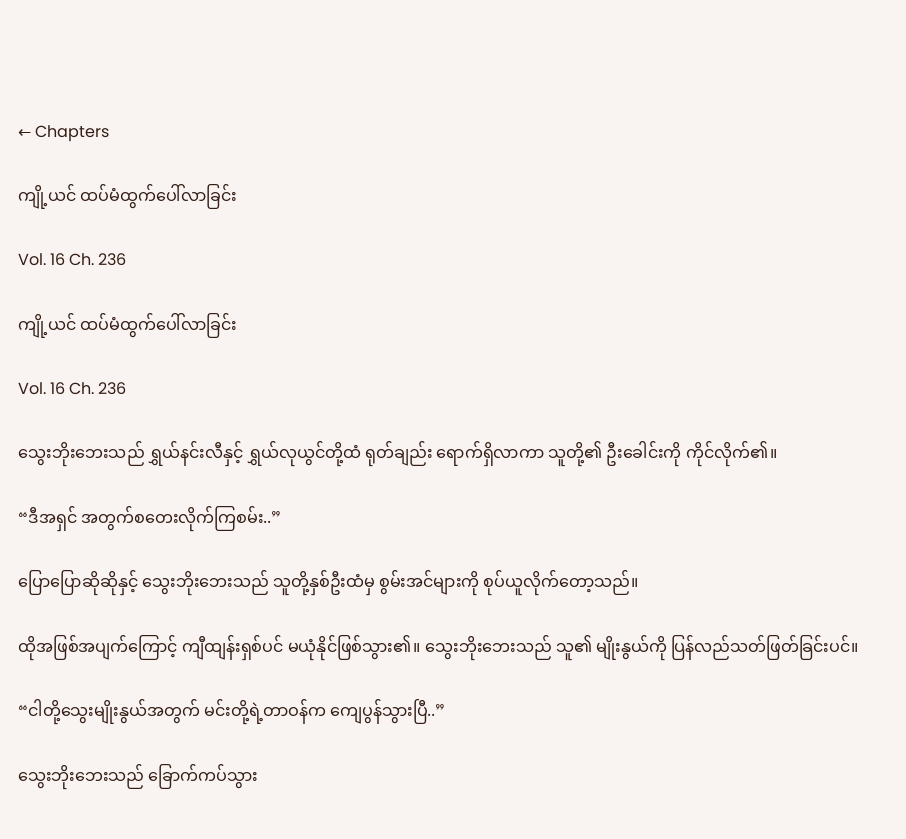← Chapters

ကျို့ယင် ထပ်မံထွက်ပေါ်လာခြင်း

Vol. 16 Ch. 236

ကျို့ယင် ထပ်မံထွက်ပေါ်လာခြင်း

Vol. 16 Ch. 236

သွေးဘိုးဘေးသည် ရွှယ်နင်းလီနှင့် ရွှယ်လုယွင်တို့ထံ ရုတ်ချည်း ရောက်ရှိလာကာ သူတို့၏ ဦးခေါင်းကို ကိုင်လိုက်၏။

“ဒီအရှင် အတွက်စတေးလိုက်ကြစမ်း..”

ပြောပြောဆိုဆိုနှင့် သွေးဘိုးဘေးသည် သူတို့နှစ်ဦးထံမှ စွမ်းအင်များကို စုပ်ယူလိုက်တော့သည်။

ထိုအဖြစ်အပျက်ကြောင့် ကျီထျန်းရှစ်ပင် မယုံနိုင်ဖြစ်သွား၏။ သွေးဘိုးဘေးသည် သူ၏ မျိုးနွယ်ကို ပြန်လည်သတ်ဖြတ်ခြင်းပင်။

“ငါတို့သွေးမျိုးနွယ်အတွက် မင်းတို့ရဲ့တာဝန်က ကျေပွန်သွားပြီ..”

သွေးဘိုးဘေးသည် ခြောက်ကပ်သွား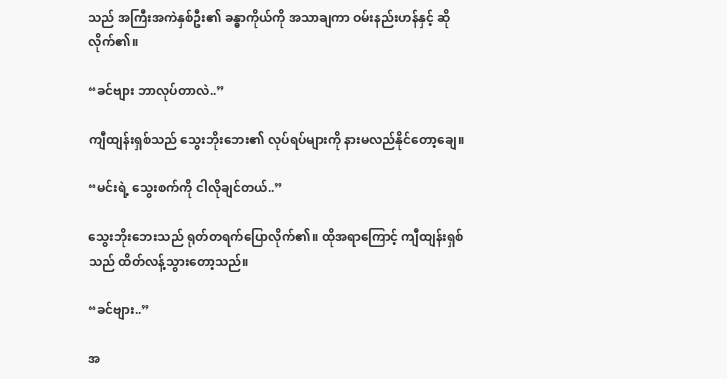သည် အကြီးအကဲနှစ်ဦး၏ ခန္ဓာကိုယ်ကို အသာချကာ ဝမ်းနည်းဟန်နှင့် ဆိုလိုက်၏။

“ခင်ဗျား ဘာလုပ်တာလဲ..”

ကျီထျန်းရှစ်သည် သွေးဘိုးဘေး၏ လုပ်ရပ်များကို နားမလည်နိုင်တော့ချေ။

“မင်းရဲ့ သွေးစက်ကို ငါလိုချင်တယ်..”

သွေးဘိုးဘေးသည် ရုတ်တရက်ပြောလိုက်၏။ ထိုအရာကြောင့် ကျီထျန်းရှစ်သည် ထိတ်လန့်သွားတော့သည်။

“ခင်ဗျား..”

အ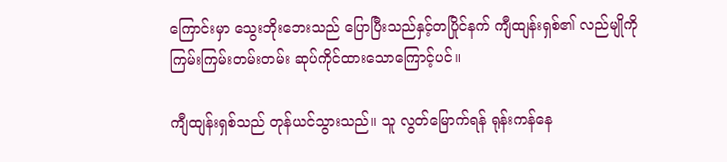ကြောင်းမှာ သွေးဘိုးဘေးသည် ပြောပြီးသည်နှင့်တပြိုင်နက် ကျီထျန်းရှစ်၏ လည်မျိုကို ကြမ်းကြမ်းတမ်းတမ်း ဆုပ်ကိုင်ထားသောကြောင့်ပင်။

ကျီထျန်းရှစ်သည် တုန်ယင်သွားသည်။ သူ လွတ်မြောက်ရန် ရုန်းကန်နေ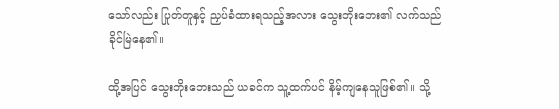သော်လည်း ပြုတ်တူနှင့် ညှပ်ခံထားရသည့်အလား သွေးဘိုးဘေး၏ လက်သည် ခိုင်မြဲနေ၏။

ထို့အပြင် သွေးဘိုးဘေးသည် ယခင်က သူ့ထက်ပင် နိမ့်ကျနေသူဖြစ်၏။ သို့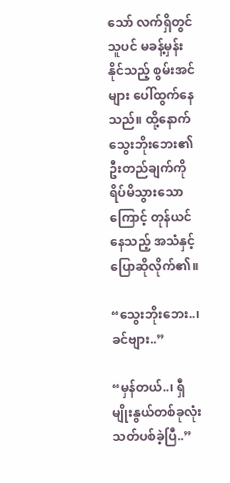သော် လက်ရှိတွင် သူပင် မခန့်မှန်းနိုင်သည့် စွမ်းအင်များ ပေါ်ထွက်နေသည်။ ထို့နောက် သွေးဘိုးဘေး၏ ဦးတည်ချက်ကို ရိပ်မိသွားသောကြောင့် တုန်ယင်နေသည့် အသံနှင့်ပြောဆိုလိုက်၏။

“သွေးဘိုးဘေး..၊ ခင်ဗျား..”

“မှန်တယ်..၊ ရှီမျိုးနွယ်တစ်ခုလုံး သတ်ပစ်ခဲ့ပြီ..”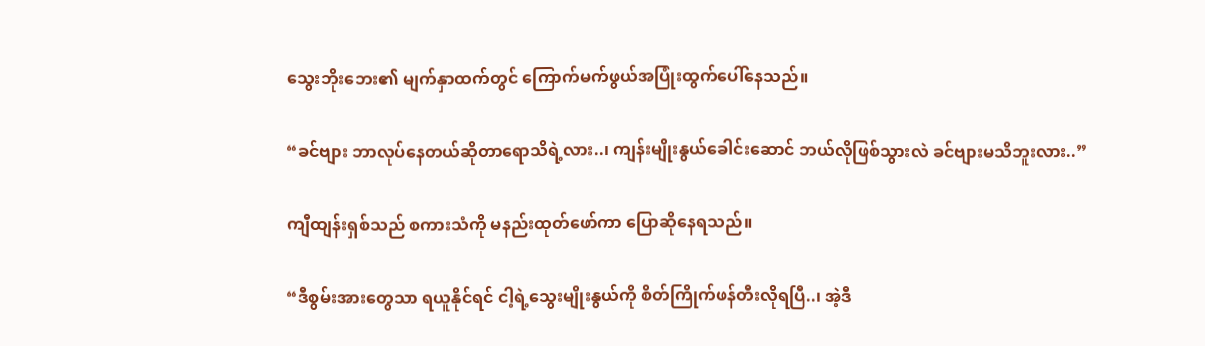သွေးဘိုးဘေး၏ မျက်နှာထက်တွင် ကြောက်မက်ဖွယ်အပြုံးထွက်ပေါ်နေသည်။

“ခင်ဗျား ဘာလုပ်နေတယ်ဆိုတာရောသိရဲ့လား..၊ ကျန်းမျိုးနွယ်ခေါင်းဆောင် ဘယ်လိုဖြစ်သွားလဲ ခင်ဗျားမသိဘူးလား..”

ကျီထျန်းရှစ်သည် စကားသံကို မနည်းထုတ်ဖော်ကာ ပြောဆိုနေရသည်။

“ဒီစွမ်းအားတွေသာ ရယူနိုင်ရင် ငါ့ရဲ့သွေးမျိုးနွယ်ကို စိတ်ကြိုက်ဖန်တီးလိုရပြီ..၊ အဲ့ဒီ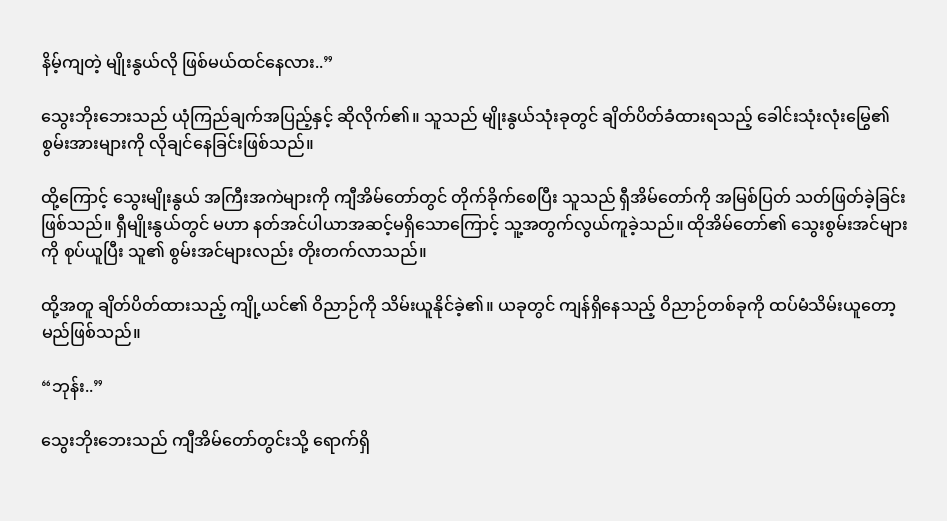နိမ့်ကျတဲ့ မျိုးနွယ်လို ဖြစ်မယ်ထင်နေလား..”

သွေးဘိုးဘေးသည် ယုံကြည်ချက်အပြည့်နှင့် ဆိုလိုက်၏။ သူသည် မျိုးနွယ်သုံးခုတွင် ချိတ်ပိတ်ခံထားရသည့် ခေါင်းသုံးလုံးမြွေ၏ စွမ်းအားများကို လိုချင်နေခြင်းဖြစ်သည်။

ထို့ကြောင့် သွေးမျိုးနွယ် အကြီးအကဲများကို ကျီအိမ်တော်တွင် တိုက်ခိုက်စေပြီး သူသည် ရှီအိမ်တော်ကို အမြစ်ပြတ် သတ်ဖြတ်ခဲ့ခြင်းဖြစ်သည်။ ရှီမျိုးနွယ်တွင် မဟာ နတ်အင်ပါယာအဆင့်မရှိသောကြောင့် သူ့အတွက်လွယ်ကူခဲ့သည်။ ထိုအိမ်တော်၏ သွေးစွမ်းအင်များကို စုပ်ယူပြီး သူ၏ စွမ်းအင်များလည်း တိုးတက်လာသည်။

ထို့အတူ ချိတ်ပိတ်ထားသည့် ကျို့ယင်၏ ဝိညာဉ်ကို သိမ်းယူနိုင်ခဲ့၏။ ယခုတွင် ကျန်ရှိနေသည့် ဝိညာဉ်တစ်ခုကို ထပ်မံသိမ်းယူတော့မည်ဖြစ်သည်။

“ဘုန်း..”

သွေးဘိုးဘေးသည် ကျီအိမ်တော်တွင်းသို့ ရောက်ရှိ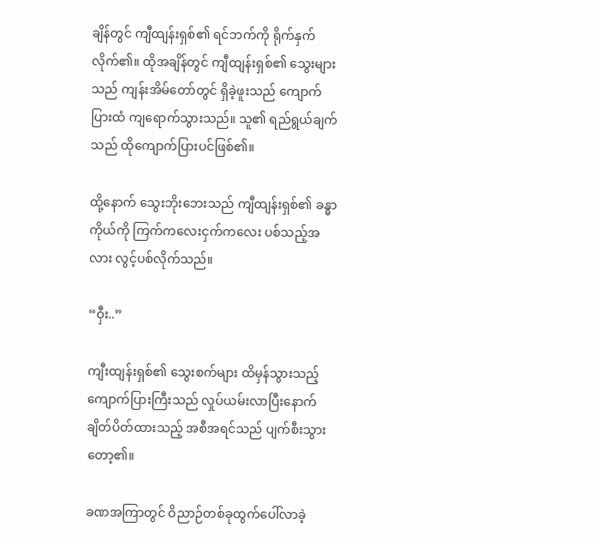ချိန်တွင် ကျီထျန်းရှစ်၏ ရင်ဘက်ကို ရိုက်နှက်လိုက်၏။ ထိုအချိန်တွင် ကျီထျန်းရှစ်၏ သွေးများသည် ကျန်းအိမ်တော်တွင် ရှိခဲ့ဖူးသည် ကျောက်ပြားထံ ကျရောက်သွားသည်။ သူ၏ ရည်ရွယ်ချက်သည် ထိုကျောက်ပြားပင်ဖြစ်၏။

ထို့နောက် သွေးဘိုးဘေးသည် ကျီထျန်းရှစ်၏ ခန္ဓာကိုယ်ကို ကြက်ကလေးငှက်ကလေး ပစ်သည့်အလား လွင့်ပစ်လိုက်သည်။

“ဝှီး..”

ကျီးထျန်းရှစ်၏ သွေးစက်များ ထိမှန်သွားသည့် ကျောက်ပြားကြီးသည် လှုပ်ယမ်းလာပြီးနောက် ချိတ်ပိတ်ထားသည့် အစီအရင်သည် ပျက်စီးသွားတော့၏။

ခဏအကြာတွင် ဝိညာဉ်တစ်ခုထွက်ပေါ်လာခဲ့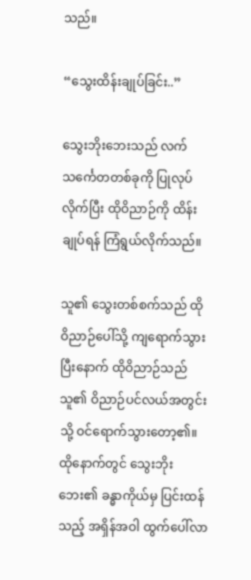သည်။

“သွေးထိန်းချုပ်ခြင်း..”

သွေးဘိုးဘေးသည် လက်သင်္ကေတတစ်ခုကို ပြုလုပ်လိုက်ပြီး ထိုဝိညာဉ်ကို ထိန်းချုပ်ရန် ကြံရွယ်လိုက်သည်။

သူ၏ သွေးတစ်စက်သည် ထိုဝိညာဉ်ပေါ်သို့ ကျရောက်သွားပြီးနောက် ထိုဝိညာဉ်သည် သူ၏ ဝိညာဉ်ပင်လယ်အတွင်းသို့ ဝင်ရောက်သွားတော့၏။ ထိုနောက်တွင် သွေးဘိုးဘေး၏ ခန္ဓာကိုယ်မှ ပြင်းထန်သည့် အရှိန်အဝါ ထွက်ပေါ်လာ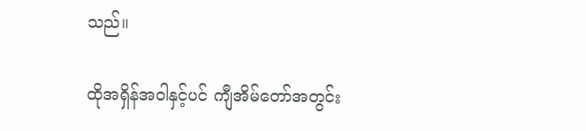သည်။

ထိုအရှိန်အဝါနှင့်ပင် ကျီအိမ်တော်အတွင်း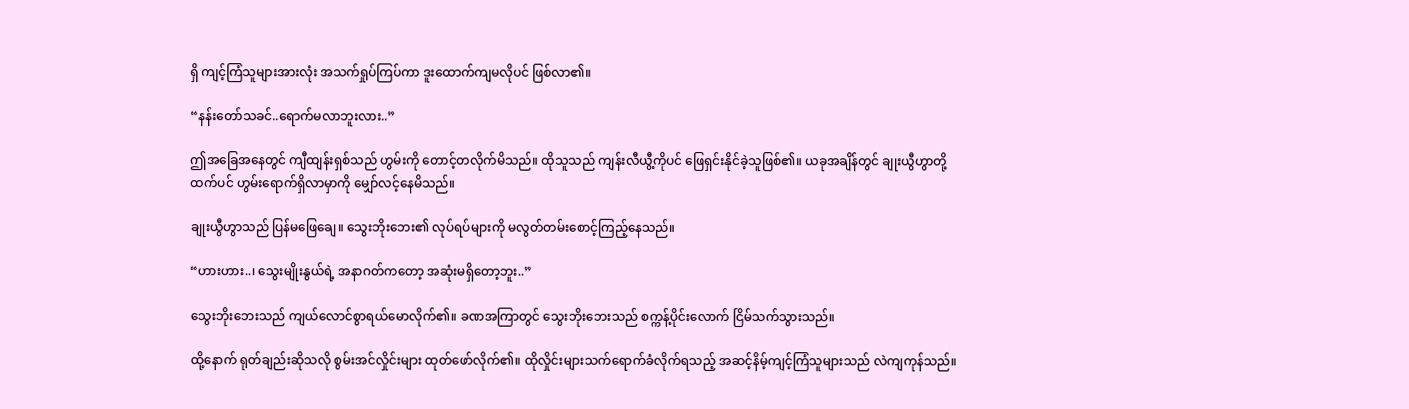ရှိ ကျင့်ကြံသူများအားလုံး အသက်ရှုပ်ကြပ်ကာ ဒူးထောက်ကျမလိုပင် ဖြစ်လာ၏။

“နန်းတော်သခင်..ရောက်မလာဘူးလား..”

ဤအခြေအနေတွင် ကျီထျန်းရှစ်သည် ဟွမ်းကို တောင့်တလိုက်မိသည်။ ထိုသူသည် ကျန်းလီယွီ့ကိုပင် ဖြေရှင်းနိုင်ခဲ့သူဖြစ်၏။ ယခုအချိန်တွင် ချုးယွီဟွာတို့ထက်ပင် ဟွမ်းရောက်ရှိလာမှာကို မျှော်လင့်နေမိသည်။

ချုးယွီဟွာသည် ပြန်မဖြေချေ။ သွေးဘိုးဘေး၏ လုပ်ရပ်များကို မလွတ်တမ်းစောင့်ကြည့်နေသည်။

“ဟားဟား..၊ သွေးမျိုးနွယ်ရဲ့ အနာဂတ်ကတော့ အဆုံးမရှိတော့ဘူး..”

သွေးဘိုးဘေးသည် ကျယ်လောင်စွာရယ်မောလိုက်၏။ ခဏအကြာတွင် သွေးဘိုးဘေးသည် စက္ကန့်ပိုင်းလောက် ငြိမ်သက်သွားသည်။

ထို့နောက် ရုတ်ချည်းဆိုသလို စွမ်းအင်လှိုင်းများ ထုတ်ဖော်လိုက်၏။ ထိုလှိုင်းများသက်ရောက်ခံလိုက်ရသည့် အဆင့်နိမ့်ကျင့်ကြံသူများသည် လဲကျကုန်သည်။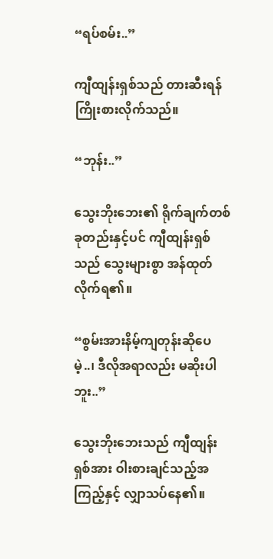“ရပ်စမ်း..”

ကျီထျန်းရှစ်သည် တားဆီးရန်ကြိုးစားလိုက်သည်။

“ဘုန်း..”

သွေးဘိုးဘေး၏ ရိုက်ချက်တစ်ခုတည်းနှင့်ပင် ကျီထျန်းရှစ်သည် သွေးများစွာ အန်ထုတ်လိုက်ရ၏။

“စွမ်းအားနိမ့်ကျတုန်းဆိုပေမဲ့..၊ ဒီလိုအရာလည်း မဆိုးပါဘူး..”

သွေးဘိုးဘေးသည် ကျီထျန်းရှစ်အား ဝါးစားချင်သည့်အကြည့်နှင့် လျှာသပ်နေ၏။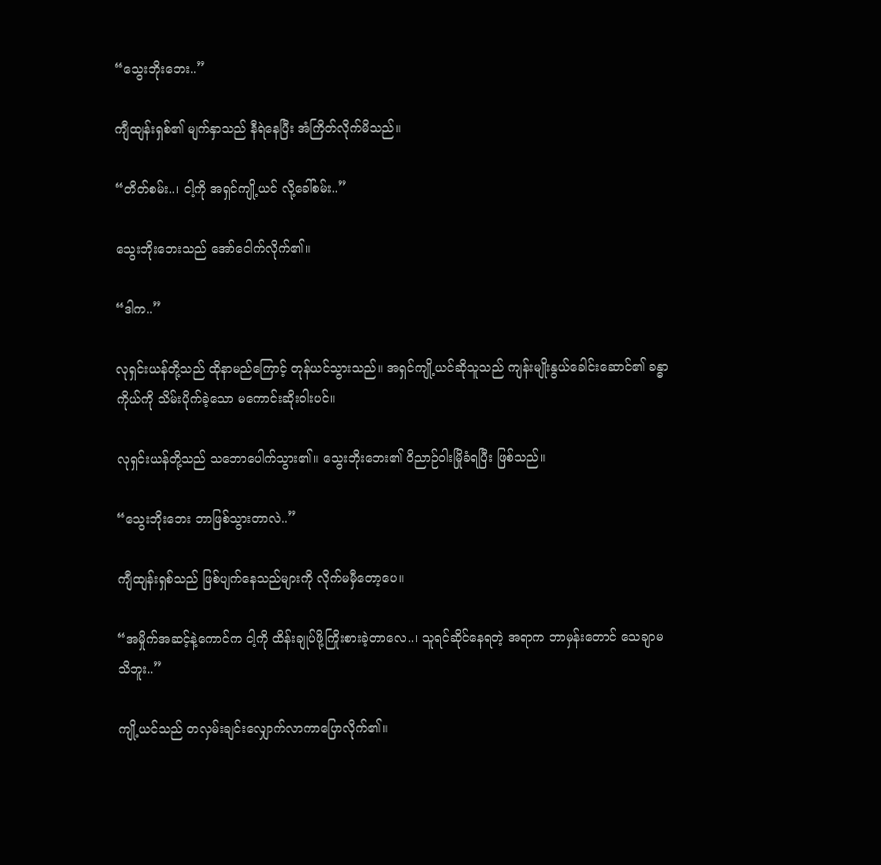“သွေးဘိုးဘေး..”

ကျီထျန်းရှစ်၏ မျက်နှာသည် နီရဲနေပြီး အံကြိတ်လိုက်မိသည်။

“တိတ်စမ်း..၊ ငါ့ကို အရှင်ကျို့ယင် လို့ခေါ်စမ်း..”

သွေးဘိုးဘေးသည် အော်ငေါက်လိုက်၏။

“ဒါက..”

လုရှင်းယန်တို့သည် ထိုနာမည်ကြောင့် တုန်ယင်သွားသည်။ အရှင်ကျို့ယင်ဆိုသူသည် ကျန်းမျိုးနွယ်ခေါင်းဆောင်၏ ခန္ဓာကိုယ်ကို သိမ်းပိုက်ခဲ့သော မကောင်းဆိုးဝါးပင်။

လုရှင်းယန်တို့သည် သဘောပေါက်သွား၏။ သွေးဘိုးဘေး၏ ဝိညာဉ်ဝါးမြိုခံရပြီး ဖြစ်သည်။

“သွေးဘိုးဘေး ဘာဖြစ်သွားတာလဲ..”

ကျီထျန်းရှစ်သည် ဖြစ်ပျက်နေသည်များကို လိုက်မမှီတော့ပေ။

“အမှိုက်အဆင့်နဲ့ကောင်က ငါ့ကို ထိန်းချုပ်ဖို့ကြိုးစားခဲ့တာလေ..၊ သူရင်ဆိုင်နေရတဲ့ အရာက ဘာမှန်းတောင် သေချာမသိဘူး..”

ကျို့ယင်သည် တလှမ်းချင်းလျှောက်လာကာပြောလိုက်၏။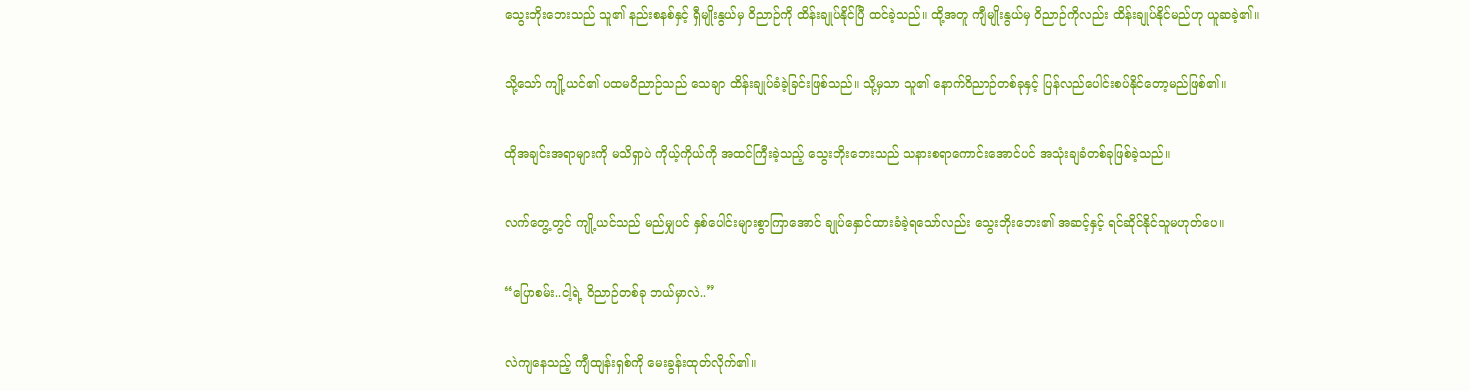သွေးဘိုးဘေးသည် သူ၏ နည်းစနစ်နှင့် ရှီမျိုးနွယ်မှ ဝိညာဉ်ကို ထိန်းချုပ်နိုင်ပြီ ထင်ခဲ့သည်။ ထို့အတူ ကျီမျိုးနွယ်မှ ဝိညာဉ်ကိုလည်း ထိန်းချုပ်နိုင်မည်ဟု ယူဆခဲ့၏။

သို့သော် ကျို့ယင်၏ ပထမဝိညာဉ်သည် သေချာ ထိန်းချုပ်ခံခဲ့ခြင်းဖြစ်သည်။ သို့မှသာ သူ၏ နောက်ဝိညာဉ်တစ်ခုနှင့် ပြန်လည်ပေါင်းစပ်နိုင်တော့မည်ဖြစ်၏။

ထိုအချင်းအရာများကို မသိရှာပဲ ကိုယ့်ကိုယ်ကို အထင်ကြီးခဲ့သည့် သွေးဘိုးဘေးသည် သနားစရာကောင်းအောင်ပင် အသုံးချခံတစ်ခုဖြစ်ခဲ့သည်။

လက်တွေ့တွင် ကျို့ယင်သည် မည်မျှပင် နှစ်ပေါင်းများစွာကြာအောင် ချုပ်နှောင်ထားခံခဲ့ရသော်လည်း သွေးဘိုးဘေး၏ အဆင့်နှင့် ရင်ဆိုင်နိုင်သူမဟုတ်ပေ။

“ပြောစမ်း..ငါ့ရဲ့ ဝိညာဉ်တစ်ခု ဘယ်မှာလဲ..”

လဲကျနေသည့် ကျီထျန်းရှစ်ကို မေးခွန်းထုတ်လိုက်၏။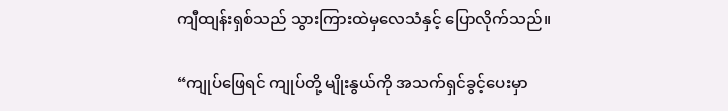ကျီထျန်းရှစ်သည် သွားကြားထဲမှလေသံနှင့် ပြောလိုက်သည်။

“ကျုပ်ဖြေရင် ကျုပ်တို့ မျိုးနွယ်ကို အသက်ရှင်ခွင့်ပေးမှာ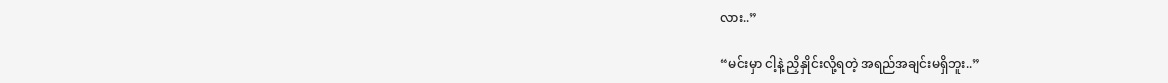လား..”

“မင်းမှာ ငါ့နဲ့ ညှိနှိုင်းလို့ရတဲ့ အရည်အချင်းမရှိဘူး..”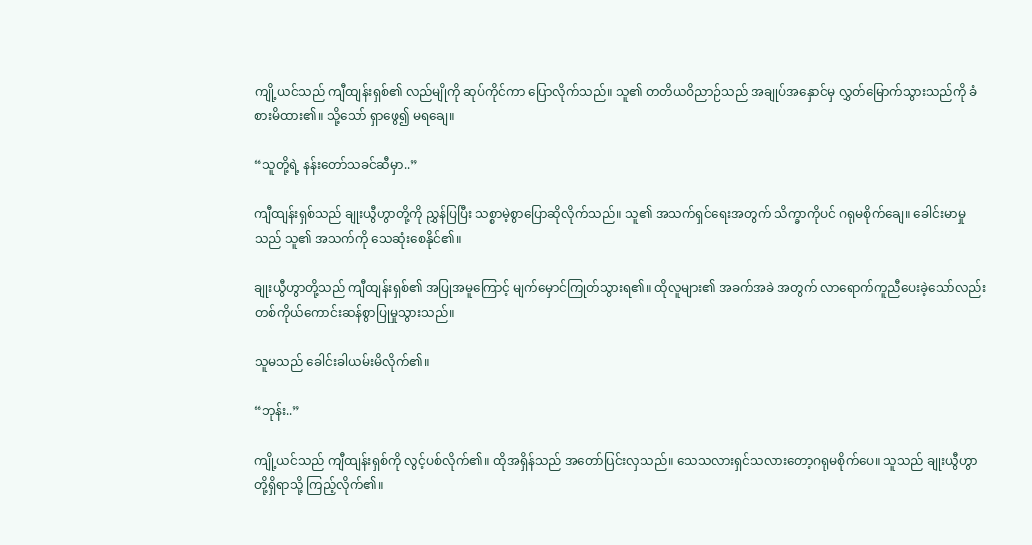ကျို့ယင်သည် ကျီထျန်းရှစ်၏ လည်မျိုကို ဆုပ်ကိုင်ကာ ပြောလိုက်သည်။ သူ၏ တတိယဝိညာဉ်သည် အချုပ်အနှောင်မှ လွှတ်မြောက်သွားသည်ကို ခံစားမိထား၏။ သို့သော် ရှာဖွေ၍ မရချေ။

“သူတို့ရဲ့ နန်းတော်သခင်ဆီမှာ..”

ကျီထျန်းရှစ်သည် ချုးယွီဟွာတို့ကို ညွှန်ပြပြီး သစ္စာမဲ့စွာပြောဆိုလိုက်သည်။ သူ၏ အသက်ရှင်ရေးအတွက် သိက္ခာကိုပင် ဂရုမစိုက်ချေ။ ခေါင်းမာမှုသည် သူ၏ အသက်ကို သေဆုံးစေနိုင်၏။

ချုးယွီဟွာတို့သည် ကျီထျန်းရှစ်၏ အပြုအမူကြောင့် မျက်မှောင်ကြုတ်သွားရ၏။ ထိုလူများ၏ အခက်အခဲ အတွက် လာရောက်ကူညီပေးခဲ့သော်လည်း တစ်ကိုယ်ကောင်းဆန်စွာပြုမှုသွားသည်။

သူမသည် ခေါင်းခါယမ်းမိလိုက်၏။

“ဘုန်း..”

ကျို့ယင်သည် ကျီထျန်းရှစ်ကို လွင့်ပစ်လိုက်၏။ ထိုအရှိန်သည် အတော်ပြင်းလှသည်။ သေသလားရှင်သလားတော့ဂရုမစိုက်ပေ။ သူသည် ချုးယွီဟွာတို့ရှိရာသို့ ကြည့်လိုက်၏။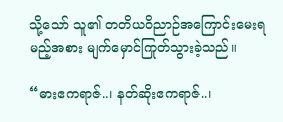သို့သော် သူ၏ တတိယဝိညာဉ်အကြောင်းမေးရမည့်အစား မျက်မှောင်ကြုတ်သွားခဲ့သည်။

“ဓားဧကရာဇ်..၊ နတ်ဆိုးဧကရာဇ်..၊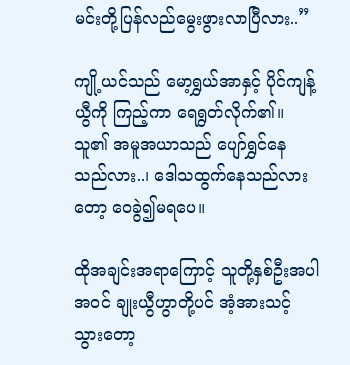မင်းတို့ပြန်လည်မွေးဖွားလာပြီလား..”

ကျို့ယင်သည် မော့ရွှယ်အာနှင့် ပိုင်ကျန့်ယွီကို ကြည့်ကာ ရေရွတ်လိုက်၏။ သူ၏ အမူအယာသည် ပျော်ရွှင်နေသည်လား..၊ ဒေါသထွက်နေသည်လားတော့ ဝေခွဲ၍မရပေ။

ထိုအချင်းအရာကြောင့် သူတို့နှစ်ဦးအပါအဝင် ချုးယွီဟွာတို့ပင် အံ့အားသင့်သွားတော့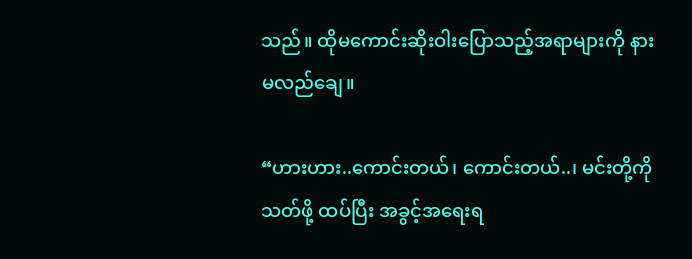သည်။ ထိုမကောင်းဆိုးဝါးပြောသည့်အရာများကို နားမလည်ချေ။

“ဟားဟား..ကောင်းတယ်၊ ကောင်းတယ်..၊ မင်းတို့ကို သတ်ဖို့ ထပ်ပြီး အခွင့်အရေးရ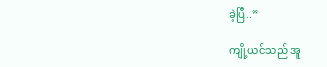ခဲ့ပြီ..”

ကျို့ယင်သည် အူ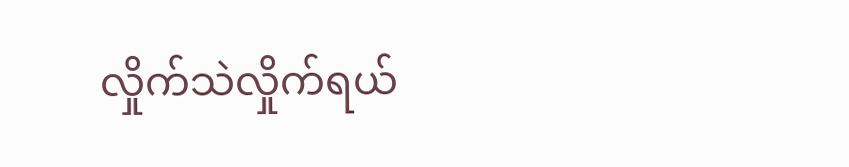လှိုက်သဲလှိုက်ရယ်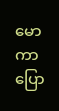မောကာ ပြော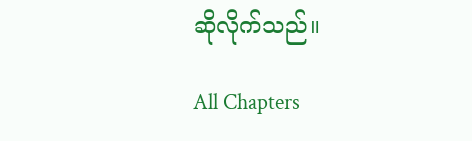ဆိုလိုက်သည်။

All Chapters